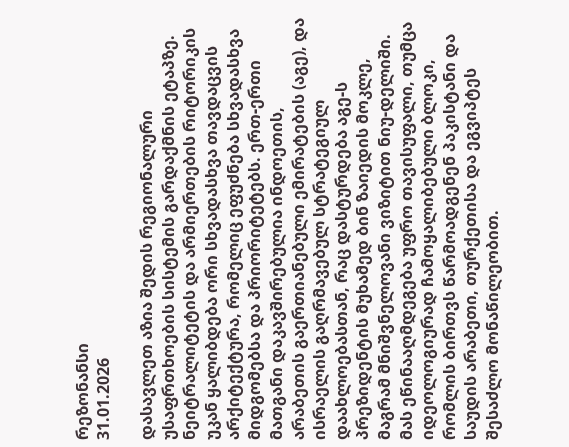რეზონანსი
31.01.2026

დასავლეთ აზია შედის რეგიონალური უსაფრთხოების სისტემის გარდაქმნის ეტაპზე. ნეიტრალიტეტის და არმიერთების რიტორიკის უკან ყალიბდება ორი სხვადასხვა თავდაცვის არქიტექტურა, რომელიც ეფუძნება სხვადასხვა მიდგომებსა და პრიორიტეტებს. ერთ-ერთი მათგანი დაკავშირებულია ინდოეთის, არაბეთის გაერთიანებული ემირატების (აგე), და ისრაელის გაღრმავებულ სტრატეგიულ დაახლოებასთან, რაც დასტურდება აგე-ს პრეზიდენტის მუხამედ ბინ ზაიედის მოკლე, მაგრამ მნიშვნელოვანი ვიზიტით ნიუ-დელიში. მას ეწინააღმდეგება უფრო თავისუფალი, თუმცა იდეოლოგიურად ჩამოყალიბებული ბლოკი, რომლის ბირთვს წარმოადგენენ პაკისტანი და საუდის არაბეთი, თურქეთისა და ეგვიპტეს შესაძლო მონაწილეობით.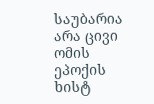საუბარია არა ცივი ომის ეპოქის ხისტ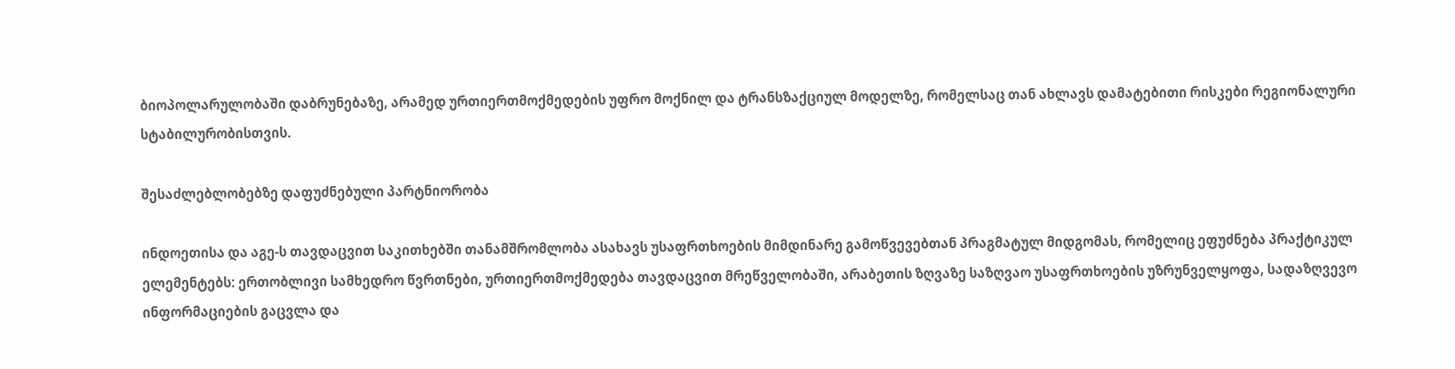ბიოპოლარულობაში დაბრუნებაზე, არამედ ურთიერთმოქმედების უფრო მოქნილ და ტრანსზაქციულ მოდელზე, რომელსაც თან ახლავს დამატებითი რისკები რეგიონალური სტაბილურობისთვის.

შესაძლებლობებზე დაფუძნებული პარტნიორობა

ინდოეთისა და აგე-ს თავდაცვით საკითხებში თანამშრომლობა ასახავს უსაფრთხოების მიმდინარე გამოწვევებთან პრაგმატულ მიდგომას, რომელიც ეფუძნება პრაქტიკულ ელემენტებს: ერთობლივი სამხედრო წვრთნები, ურთიერთმოქმედება თავდაცვით მრეწველობაში, არაბეთის ზღვაზე საზღვაო უსაფრთხოების უზრუნველყოფა, სადაზღვევო ინფორმაციების გაცვლა და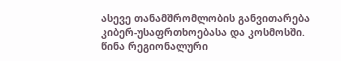ასევე თანამშრომლობის განვითარება კიბერ-უსაფრთხოებასა და კოსმოსში. წინა რეგიონალური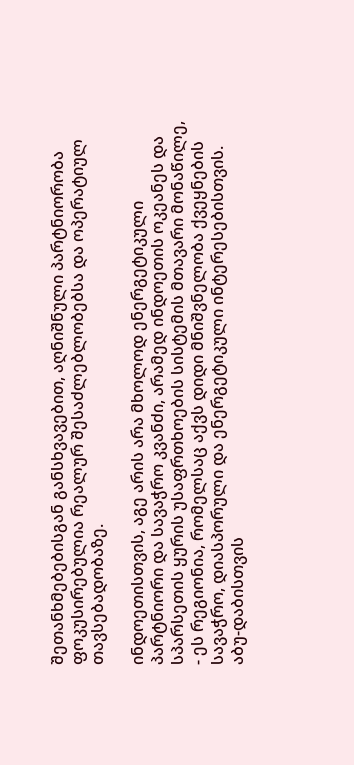შეთანხმებებისგან განსხვავებით, აღნიშნული პარტნიორობა ფოკუსირებულია რეალურ შესაძლებლობებსა და ოპერატიულ თავსებადობაზე.

ინდოეთისთვის, აგე არის არა მხოლოდ ენერგეტიკული პარტნიორი და სავაჭრო კვანძი, არამედ ინდოეთის ოკეანეს და სპარსეთის ყურის უსაფრთხოების სისტემის მთავარი მონაწილე, - ეს რეგიონია, რომელსაც აქვს დიდი მნიშვნელობა ქვეყნების სავაჭრო, დიასპორული და ენერგეტიკული ინტერესებისთვის. აბუ-დაბისთვის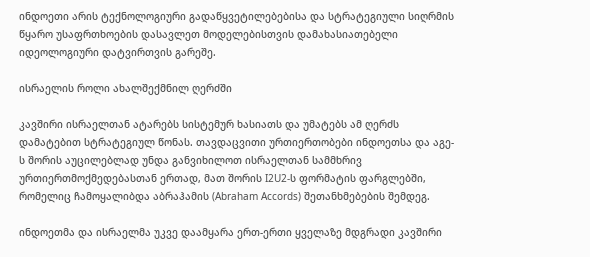ინდოეთი არის ტექნოლოგიური გადაწყვეტილებებისა და სტრატეგიული სიღრმის წყარო უსაფრთხოების დასავლეთ მოდელებისთვის დამახასიათებელი იდეოლოგიური დატვირთვის გარეშე.

ისრაელის როლი ახალშექმნილ ღერძში

კავშირი ისრაელთან ატარებს სისტემურ ხასიათს და უმატებს ამ ღერძს დამატებით სტრატეგიულ წონას. თავდაცვითი ურთიერთობები ინდოეთსა და აგე-ს შორის აუცილებლად უნდა განვიხილოთ ისრაელთან სამმხრივ ურთიერთმოქმედებასთან ერთად, მათ შორის I2U2-ს ფორმატის ფარგლებში, რომელიც ჩამოყალიბდა აბრაჰამის (Abraham Accords) შეთანხმებების შემდეგ.

ინდოეთმა და ისრაელმა უკვე დაამყარა ერთ-ერთი ყველაზე მდგრადი კავშირი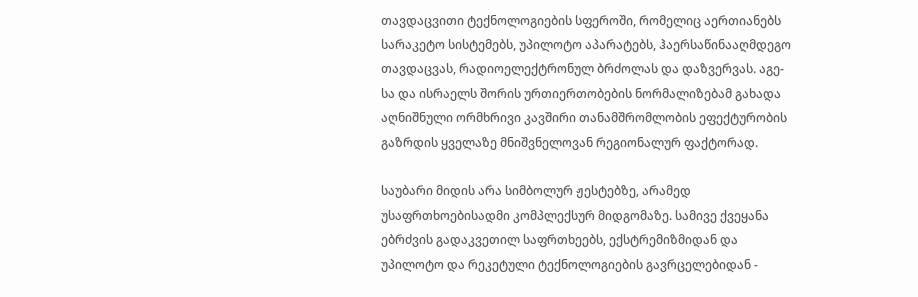თავდაცვითი ტექნოლოგიების სფეროში, რომელიც აერთიანებს სარაკეტო სისტემებს, უპილოტო აპარატებს, ჰაერსაწინააღმდეგო თავდაცვას, რადიოელექტრონულ ბრძოლას და დაზვერვას. აგე-სა და ისრაელს შორის ურთიერთობების ნორმალიზებამ გახადა აღნიშნული ორმხრივი კავშირი თანამშრომლობის ეფექტურობის გაზრდის ყველაზე მნიშვნელოვან რეგიონალურ ფაქტორად.

საუბარი მიდის არა სიმბოლურ ჟესტებზე, არამედ უსაფრთხოებისადმი კომპლექსურ მიდგომაზე. სამივე ქვეყანა ებრძვის გადაკვეთილ საფრთხეებს, ექსტრემიზმიდან და უპილოტო და რეკეტული ტექნოლოგიების გავრცელებიდან -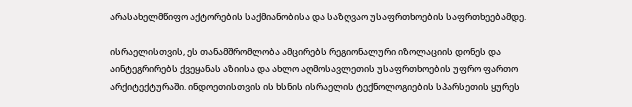არასახელმწიფო აქტორების საქმიანობისა და საზღვაო უსაფრთხოების საფრთხეებამდე.

ისრაელისთვის, ეს თანამშრომლობა ამცირებს რეგიონალური იზოლაციის დონეს და აინტეგრირებს ქვეყანას აზიისა და ახლო აღმოსავლეთის უსაფრთხოების უფრო ფართო არქიტექტურაში. ინდოეთისთვის ის ხსნის ისრაელის ტექნოლოგიების სპარსეთის ყურეს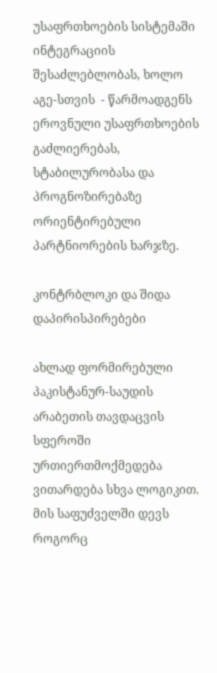უსაფრთხოების სისტემაში ინტეგრაციის შესაძლებლობას, ხოლო აგე-სთვის  - წარმოადგენს ეროვნული უსაფრთხოების გაძლიერებას,  სტაბილურობასა და პროგნოზირებაზე ორიენტირებული პარტნიორების ხარჯზე.

კონტრბლოკი და შიდა დაპირისპირებები

ახლად ფორმირებული პაკისტანურ-საუდის არაბეთის თავდაცვის სფეროში ურთიერთმოქმედება ვითარდება სხვა ლოგიკით. მის საფუძველში დევს  როგორც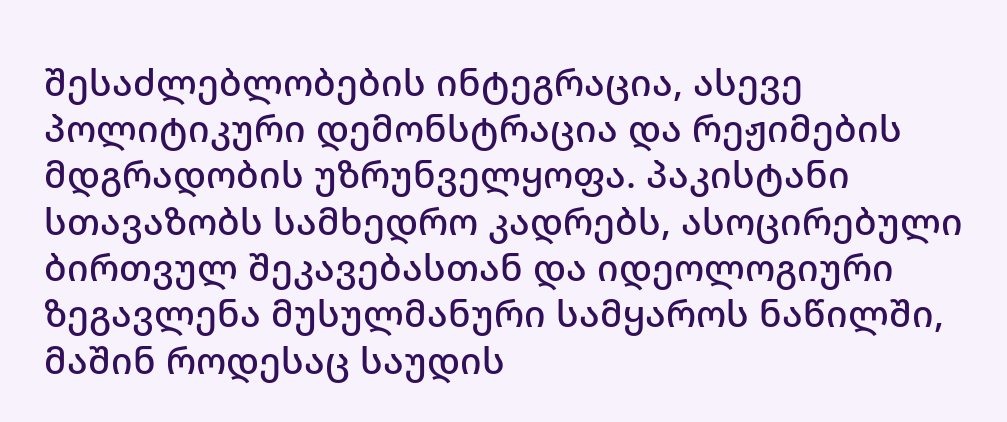შესაძლებლობების ინტეგრაცია, ასევე პოლიტიკური დემონსტრაცია და რეჟიმების მდგრადობის უზრუნველყოფა. პაკისტანი სთავაზობს სამხედრო კადრებს, ასოცირებული ბირთვულ შეკავებასთან და იდეოლოგიური ზეგავლენა მუსულმანური სამყაროს ნაწილში, მაშინ როდესაც საუდის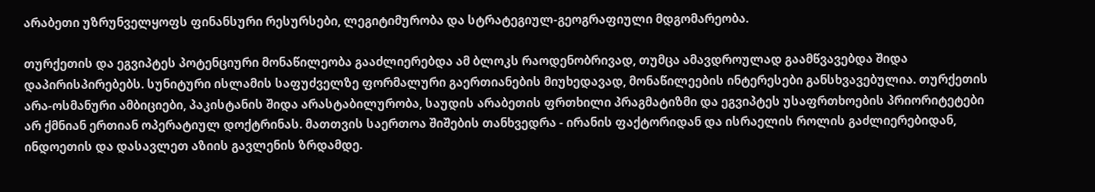არაბეთი უზრუნველყოფს ფინანსური რესურსები, ლეგიტიმურობა და სტრატეგიულ-გეოგრაფიული მდგომარეობა.

თურქეთის და ეგვიპტეს პოტენციური მონაწილეობა გააძლიერებდა ამ ბლოკს რაოდენობრივად, თუმცა ამავდროულად გაამწვავებდა შიდა დაპირისპირებებს. სუნიტური ისლამის საფუძველზე ფორმალური გაერთიანების მიუხედავად, მონაწილეების ინტერესები განსხვავებულია. თურქეთის არა-ოსმანური ამბიციები, პაკისტანის შიდა არასტაბილურობა, საუდის არაბეთის ფრთხილი პრაგმატიზმი და ეგვიპტეს უსაფრთხოების პრიორიტეტები არ ქმნიან ერთიან ოპერატიულ დოქტრინას. მათთვის საერთოა შიშების თანხვედრა - ირანის ფაქტორიდან და ისრაელის როლის გაძლიერებიდან, ინდოეთის და დასავლეთ აზიის გავლენის ზრდამდე.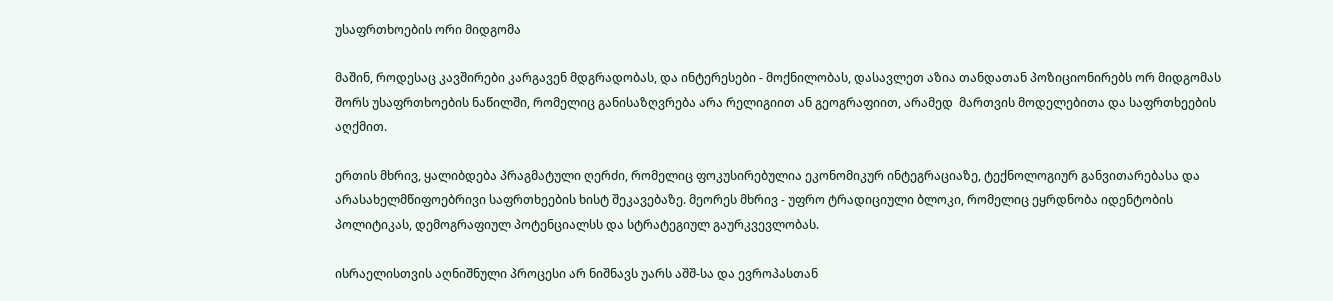უსაფრთხოების ორი მიდგომა

მაშინ, როდესაც კავშირები კარგავენ მდგრადობას, და ინტერესები - მოქნილობას, დასავლეთ აზია თანდათან პოზიციონირებს ორ მიდგომას შორს უსაფრთხოების ნაწილში, რომელიც განისაზღვრება არა რელიგიით ან გეოგრაფიით, არამედ  მართვის მოდელებითა და საფრთხეების აღქმით.

ერთის მხრივ, ყალიბდება პრაგმატული ღერძი, რომელიც ფოკუსირებულია ეკონომიკურ ინტეგრაციაზე, ტექნოლოგიურ განვითარებასა და არასახელმწიფოებრივი საფრთხეების ხისტ შეკავებაზე. მეორეს მხრივ - უფრო ტრადიციული ბლოკი, რომელიც ეყრდნობა იდენტობის პოლიტიკას, დემოგრაფიულ პოტენციალსს და სტრატეგიულ გაურკვევლობას.

ისრაელისთვის აღნიშნული პროცესი არ ნიშნავს უარს აშშ-სა და ევროპასთან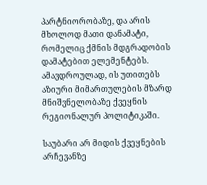პარტნიორობაზე, და არის მხოლოდ მათი დანამატი, რომელიც ქმნის მდგრადობის დამატებით ელემენტებს. ამავდროულად, ის უთითებს აზიური მიმართულების მზარდ მნიშვნელობაზე ქვეყნის რეგიონალურ პოლიტიკაში.

საუბარი არ მიდის ქვეყნების არჩევანზე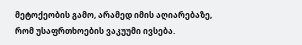მეტოქეობის გამო, არამედ იმის აღიარებაზე, რომ უსაფრთხოების ვაკუუმი ივსება.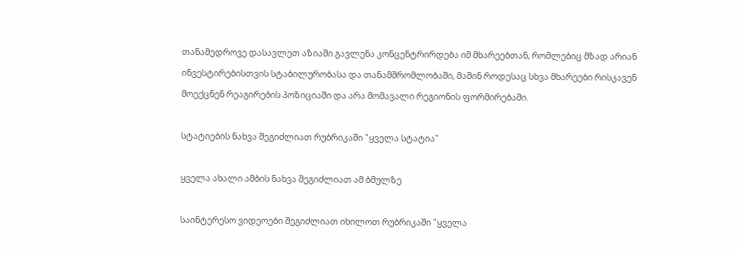თანამედროვე დასავლეთ აზიაში გავლენა კონცენტრირდება იმ მხარეებთან, რომლებიც მზად არიან ინვესტირებისთვის სტაბილურობასა და თანამშრომლობაში, მაშინ როდესაც სხვა მხარეები რისკავენ მოექცნენ რეაგირების პოზიციაში და არა მომავალი რეგიონის ფორმირებაში.

სტატიების ნახვა შეგიძლიათ რუბრიკაში "ყველა სტატია"

ყველა ახალი ამბის ნახვა შეგიძლიათ ამ ბმულზე

საინტერესო ვიდეოები შეგიძლიათ იხილოთ რუბრიკაში "ყველა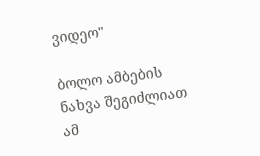ვიდეო"

ბოლო ამბების ნახვა შეგიძლიათ ამ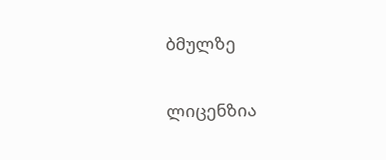ბმულზე

ლიცენზია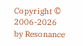Copyright © 2006-2026 by Resonance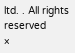ltd. . All rights reserved
×